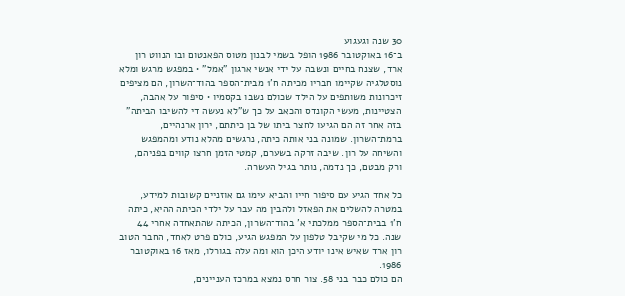30 שנה וגעגוע
ב־16 באוקטובר 1986 הופל בשמי לבנון מטוס הפאנטום ובו הנווט רון ארד, שצנח בחיים ונשבה על ידי אנשי ארגון "אמל" • במפגש מרגש ומלא נוסטלגיה שקיימו חבריו מכיתה ח'1 מבית־הספר בהוד־השרון, הם מציפים זיכרונות משותפים על הילד שכולם נשבו בקסמיו • סיפור על אהבה, הצטיינות, מעשי הקונדס והכאב על כך ש"לא נעשה די להשיבו הביתה"
בזה אחר זה הם הגיעו לחצר ביתו של בן כיתתם, ירון ארנהיים, ברמת־השרון. שמונה בני אותה כיתה, נרגשים מהלא נודע ומהמפגש והשיחה על רון. שיבה זרקה בשערם, קמטי הזמן חרצו קווים בפניהם, ורק מבטם, כך נדמה, נותר בגיל העשרה.

כל אחד הגיע עם סיפור חייו והביא עימו גם אוזניים קשובות למידע, במטרה להשלים את הפאזל ולהבין מה עבר על ילדי הכיתה ההיא, כיתה ח'1 בבית־הספר ממלכתי א' בהוד־השרון, הכיתה שהתאחדה אחרי 44 שנה. כל מי שקיבל טלפון על המפגש הגיע, כולם פרט לאחד, החבר הטוב רון ארד שאיש אינו יודע היכן הוא ומה עלה בגורלו, מאז 16 באוקטובר 1986.
הם כולם כבר בני 58. צור חרס נמצא במרכז העניינים,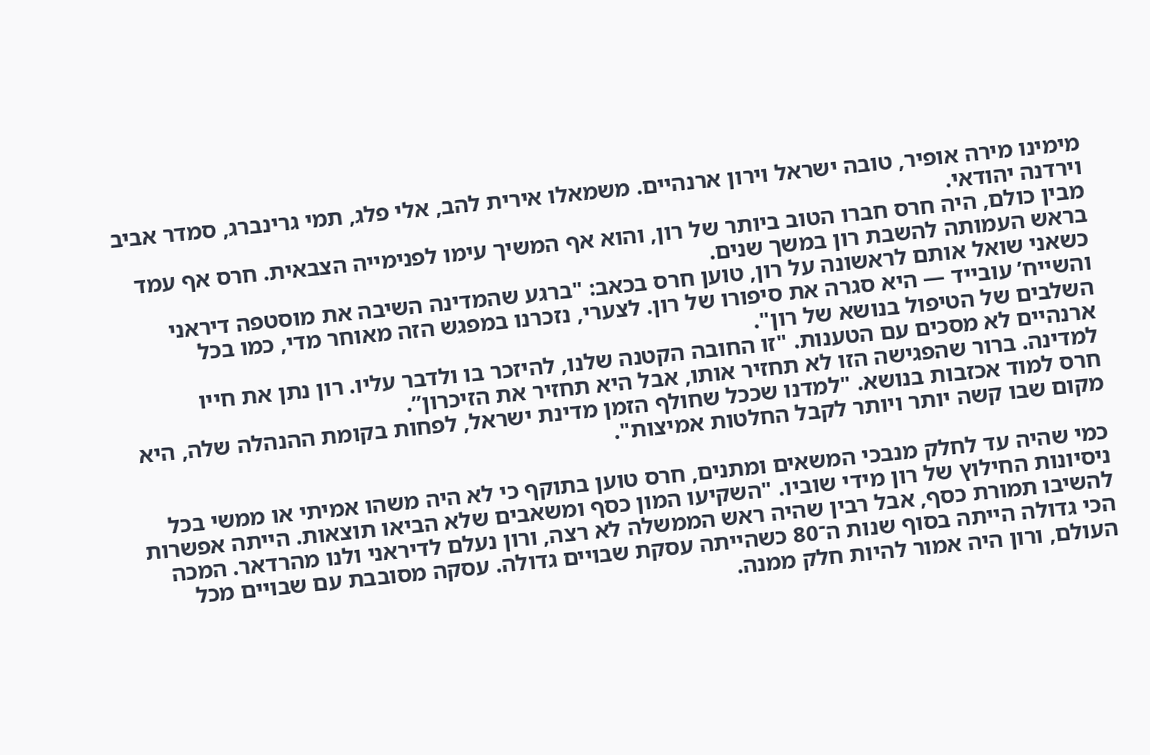מימינו מירה אופיר, טובה ישראל וירון ארנהיים. משמאלו אירית להב, אלי פלג, תמי גרינברג, סמדר אביב וירדנה יהודאי.
מבין כולם, היה חרס חברו הטוב ביותר של רון, והוא אף המשיך עימו לפנימייה הצבאית. חרס אף עמד בראש העמותה להשבת רון במשך שנים.
כשאני שואל אותם לראשונה על רון, טוען חרס בכאב: "ברגע שהמדינה השיבה את מוסטפה דיראני והשייח’ עובייד — היא סגרה את סיפורו של רון. לצערי, נזכרנו במפגש הזה מאוחר מדי, כמו בכל השלבים של הטיפול בנושא של רון".
ארנהיים לא מסכים עם הטענות. "זו החובה הקטנה שלנו, להיזכר בו ולדבר עליו. רון נתן את חייו למדינה. ברור שהפגישה הזו לא תחזיר אותו, אבל היא תחזיר את הזיכרון”.
חרס למוד אכזבות בנושא. "למדנו שככל שחולף הזמן מדינת ישראל, לפחות בקומת ההנהלה שלה, היא מקום שבו קשה יותר ויותר לקבל החלטות אמיצות".

כמי שהיה עד לחלק מנבכי המשאים ומתנים, חרס טוען בתוקף כי לא היה משהו אמיתי או ממשי בכל ניסיונות החילוץ של רון מידי שוביו. "השקיעו המון כסף ומשאבים שלא הביאו תוצאות. הייתה אפשרות להשיבו תמורת כסף, אבל רבין שהיה ראש הממשלה לא רצה, ורון נעלם לדיראני ולנו מהרדאר. המכה הכי גדולה הייתה בסוף שנות ה־80 כשהייתה עסקת שבויים גדולה. עסקה מסובבת עם שבויים מכל העולם, ורון היה אמור להיות חלק ממנה.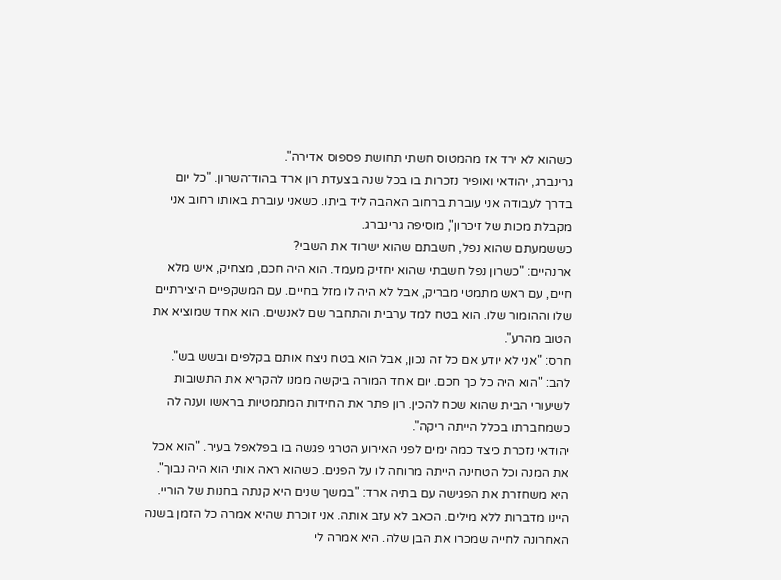כשהוא לא ירד אז מהמטוס חשתי תחושת פספוס אדירה".
גרינברג, יהודאי ואופיר נזכרות בו בכל שנה בצעדת רון ארד בהוד־השרון. "כל יום בדרך לעבודה אני עוברת ברחוב האהבה ליד ביתו. כשאני עוברת באותו רחוב אני מקבלת מכות של זיכרון", מוסיפה גרינברג.
כששמעתם שהוא נפל, חשבתם שהוא ישרוד את השבי?
ארנהיים: "כשרון נפל חשבתי שהוא יחזיק מעמד. הוא היה חכם, מצחיק, איש מלא חיים, עם ראש מתמטי מבריק, אבל לא היה לו מזל בחיים. עם המשקפיים היצירתיים שלו וההומור שלו. הוא בטח למד ערבית והתחבר שם לאנשים. הוא אחד שמוציא את הטוב מהרע".
חרס: "אני לא יודע אם כל זה נכון, אבל הוא בטח ניצח אותם בקלפים ובשש בש".
להב: "הוא היה כל כך חכם. יום אחד המורה ביקשה ממנו להקריא את התשובות לשיעורי הבית שהוא שכח להכין. רון פתר את החידות המתמטיות בראשו וענה לה כשמחברתו בכלל הייתה ריקה".
יהודאי נזכרת כיצד כמה ימים לפני האירוע הטרגי פגשה בו בפלאפל בעיר. "הוא אכל את המנה וכל הטחינה הייתה מרוחה לו על הפנים. כשהוא ראה אותי הוא היה נבוך".
היא משחזרת את הפגישה עם בתיה ארד: "במשך שנים היא קנתה בחנות של הוריי. היינו מדברות ללא מילים. הכאב לא עזב אותה. אני זוכרת שהיא אמרה כל הזמן בשנה האחרונה לחייה שמכרו את הבן שלה. היא אמרה לי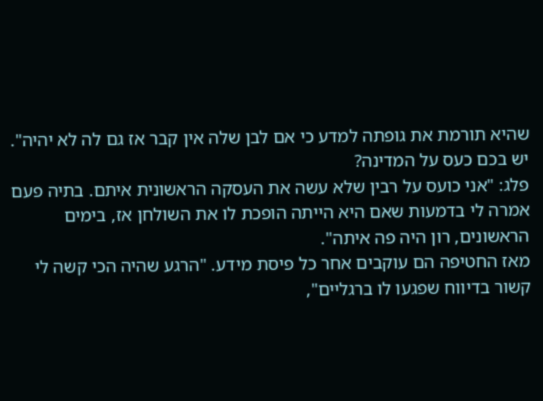שהיא תורמת את גופתה למדע כי אם לבן שלה אין קבר אז גם לה לא יהיה".
יש בכם כעס על המדינה?
פלג: "אני כועס על רבין שלא עשה את העסקה הראשונית איתם. בתיה פעם אמרה לי בדמעות שאם היא הייתה הופכת לו את השולחן אז, בימים הראשונים, רון היה פה איתה".
מאז החטיפה הם עוקבים אחר כל פיסת מידע. "הרגע שהיה הכי קשה לי קשור בדיווח שפגעו לו ברגליים",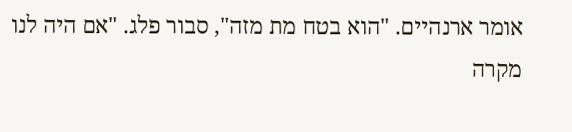אומר ארנהיים. "הוא בטח מת מזה", סבור פלג. "אם היה לנו מקרה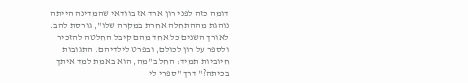דומה כזה לפני רון ארד אז בוודאי שהמדינה הייתה נוהגת מההתחלה אחרת במקרה שלו", גורסת להב. לאורך השנים כל אחד מהם קיבל החלטה להזכיר ולספר על רון לכולם, ובפרט לילדיהם. התגובות חיוביות תמיד: החל ב"מה, הוא באמת למד איתך בכיתה?" דרך "ספרי לי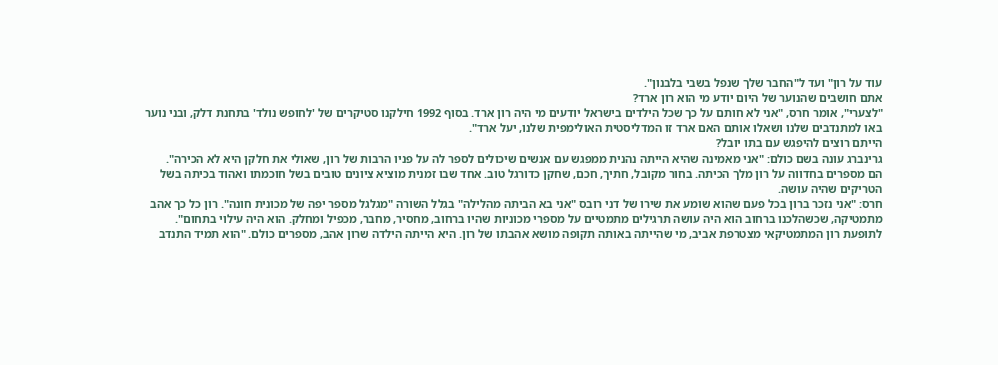עוד על רון" ועד ל"החבר שלך שנפל בשבי בלבנון".
אתם חושבים שהנוער של היום יודע מי הוא רון ארד?
"לצערי", אומר חרס, "אני לא חותם על כך שכל הילדים בישראל יודעים מי היה רון ארד. בסוף 1992 חילקנו סטיקרים של 'לחופש נולד' בתחנת דלק, ובני נוער באו למתנדבים שלנו ושאלו אותם האם ארד זו המדליסטית האולימפית שלנו, יעל ארד".
הייתם רוצים להיפגש עם בתו יובל?
גרינברג עונה בשם כולם: "אני מאמינה שהיא הייתה נהנית ממפגש עם אנשים שיכולים לספר לה על פניו הרבות של רון, שאולי את חלקן היא לא הכירה".
הם מספרים בחדווה על רון מלך הכיתה. בחור מקובל, חתיך, חכם, שחקן כדורגל טוב. אחד שבו זמנית מוציא ציונים טובים בשל חוכמתו ואהוד בכיתה בשל הטריקים שהיה עושה.
חרס: "אני נזכר ברון בכל פעם שהוא שומע את שירו של דני רובס "אני בא הביתה מהלילה" בגלל השורה "מגלגל מספר יפה של מכונית חונה". רון כל כך אהב מתמטיקה, שכשהלכנו ברחוב הוא היה עושה תרגילים מתמטיים על מספרי מכוניות שהיו ברחוב, מחסיר, מחבר, מכפיל ומחלק. הוא היה עילוי בתחום".
לתופעת רון המתמטיקאי מצטרפת אביב, מי שהייתה באותה תקופה מושא אהבתו של רון. היא הייתה הילדה שרון אהב, מספרים כולם. "הוא תמיד התנדב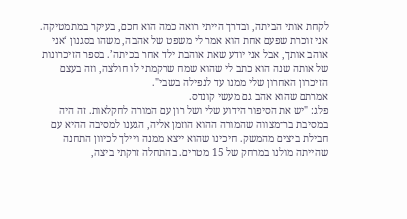לקחת אותי הביתה, ובדרך הייתי רואה כמה הוא חכם, בעיקר במתמטיקה. אני זוכרת שפעם אחת הוא אמר לי משפט של אהבה, משהו בסגנון ‘אני אוהב אותך, אבל אני יודע שאת אוהבת ילד אחר בכיתה’. בספר הזיכרונות של אותה שנה הוא כתב לי שהוא שמח שרקמתי לו חולצה, וזה בעצם הזיכרון האחרון שלי ממנו עד לנפילה בשבי".
אמרתם שהוא אהב גם מעשי קונדס.
פלג: "יש את הסיפור הידוע שלי ושל רון עם המורה לחקלאות. זה היה במסיבת בר־מצווה שהמורה ההוא הוזמן אליה, הגענו למסיבה ההיא עם חבילת ביצים מהמשק. חיכינו שהוא ייצא ממנה ויילך לכיוון התחנה שהייתה מולנו במרחק של 15 מטרים. בהתחלה זרקתי ביצה,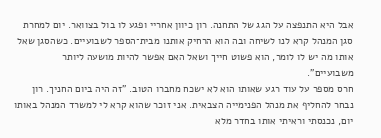אבל היא התנפצה על הגג של התחנה. רון כיוון אחריי ופגע לו בול בצוואר. יום למחרת סגן המנהל קרא לנו לשיחה ובה הוא הרחיק אותנו מבית־הספר לשבועיים. כשהסגן שאל אותו מה יש לו לומר, הוא פשוט חייך ושאל האם אפשר להיות מושעה ליותר משבועיים".
חרס מספר על עוד רגע שאותו הוא לא ישכח מחברו הטוב. "זה היה ביום החניך. רון נבחר להחליף את מנהל הפנימייה הצבאית. אני זוכר שהוא קרא לי למשרד המנהל באותו יום, נכנסתי וראיתי אותו בחדר מלא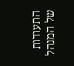התעודות של המנהל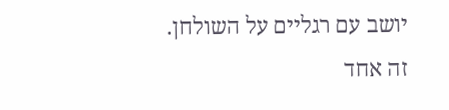יושב עם רגליים על השולחן. זה אחד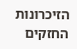הזיכרונות החזקים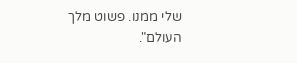שלי ממנו. פשוט מלך העולם".